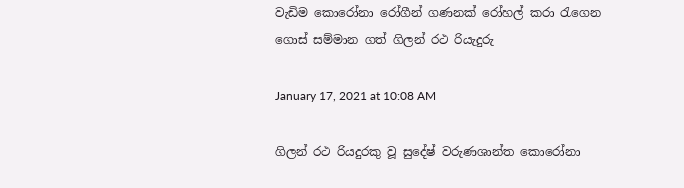වැඩිම කොරෝනා රෝගීන් ගණනක් රෝහල් කරා රැගෙන ගොස් සම්මාන ගත් ගිලන් රථ රියැදුරු

January 17, 2021 at 10:08 AM

ගිලන් රථ රියදුරකු වූ සුදේෂ් වරුණශාන්ත කොරෝනා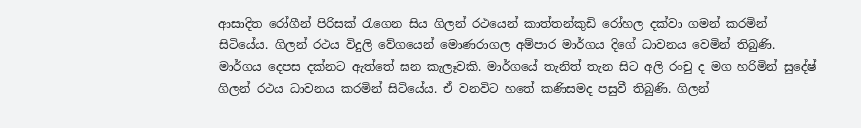ආසාදිත රෝගීන් පිරිසක් රැගෙන සිය ගිලන් රථයෙන් කාත්තන්කුඩි රෝහල දක්වා ගමන් කරමින් සිටියේය. ගිලන් රථය විදුලි වේගයෙන් මොණරාගල අම්පාර මාර්ගය දිගේ ධාවනය වෙමින් තිබුණි. මාර්ගය දෙපස දක්නට ඇත්තේ ඝන කැලෑවකි. මාර්ගයේ තැනිත් තැන සිට අලි රංචු ද මග හරිමින් සුදේෂ් ගිලන් රථය ධාවනය කරමින් සිටියේය. ඒ වනවිට හතේ කණිසමද පසුවී තිබුණි. ගිලන්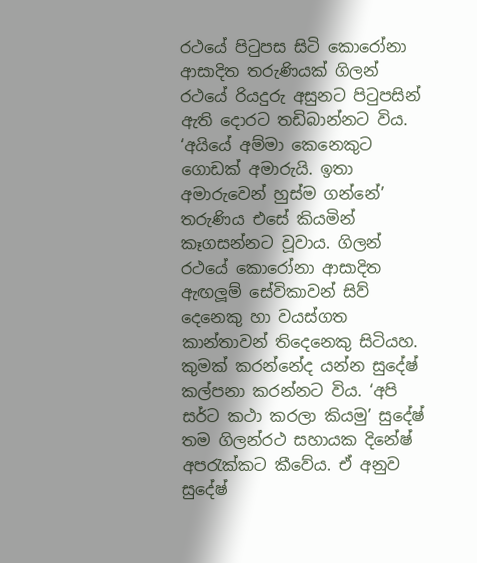රථයේ පිටුපස සිටි කොරෝනා ආසාදිත තරුණියක් ගිලන් රථයේ රියදුරු අසුනට පිටුපසින් ඇති දොරට තඩිබාන්නට විය. ‘අයියේ අම්මා කෙනෙකුට ගොඩක් අමාරුයි. ඉතා අමාරුවෙන් හුස්ම ගන්නේ’ තරුණිය එසේ කියමින් කෑගසන්නට වූවාය. ගිලන් රථයේ කොරෝනා ආසාදිත ඇඟලූම් සේවිකාවන් සිව් දෙනෙකු හා වයස්ගත කාන්තාවන් තිදෙනෙකු සිටියහ. කුමක් කරන්නේද යන්න සුදේෂ් කල්පනා කරන්නට විය. ‘අපි සර්ට කථා කරලා කියමු’ සුදේෂ් තම ගිලන්රථ සහායක දිනේෂ් අපරැක්කට කීවේය. ඒ අනුව සුදේෂ්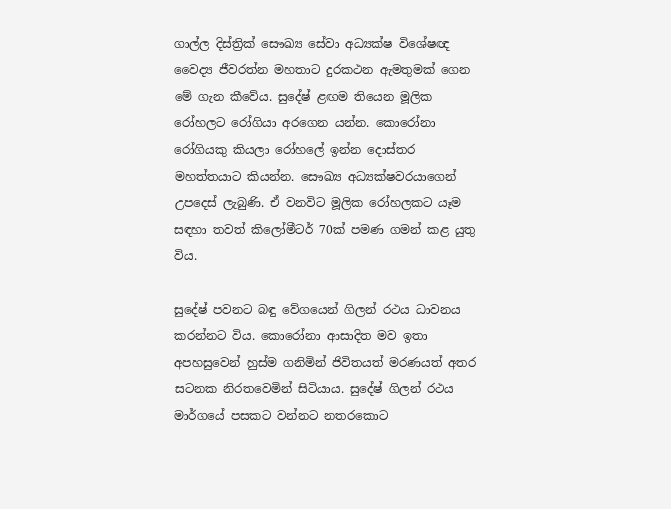ගාල්ල දිස්ත්‍රික් සෞඛ්‍ය සේවා අධ්‍යක්ෂ විශේෂඥ වෛද්‍ය ජීවරත්න මහතාට දුරකථන ඇමතුමක් ගෙන මේ ගැන කීවේය. සුදේෂ් ළඟම තියෙන මූලික රෝහලට රෝගියා අරගෙන යන්න. කොරෝනා රෝගියකු කියලා රෝහලේ ඉන්න දොස්තර මහත්තයාට කියන්න. සෞඛ්‍ය අධ්‍යක්ෂවරයාගෙන් උපදෙස් ලැබුණි. ඒ වනවිට මූලික රෝහලකට යෑම සඳහා තවත් කිලෝමීටර් 70ක් පමණ ගමන් කළ යුතු විය.

සුදේෂ් පවනට බඳු වේගයෙන් ගිලන් රථය ධාවනය කරන්නට විය. කොරෝනා ආසාදිත මව ඉතා අපහසුවෙන් හුස්ම ගනිමින් ජිවිතයත් මරණයත් අතර සටනක නිරතවෙමින් සිටියාය. සුදේෂ් ගිලන් රථය මාර්ගයේ පසකට වන්නට නතරකොට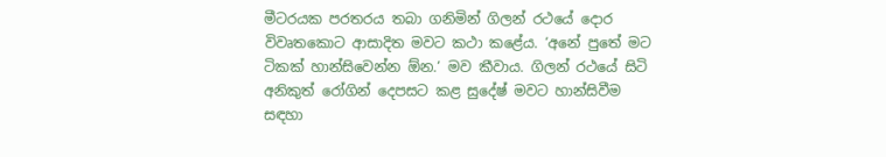මීටරයක පරතරය තබා ගනිමින් ගිලන් රථයේ දොර විවෘතකොට ආසාදිත මවට කථා කළේය. ‘අනේ පුතේ මට ටිකක් හාන්සිවෙන්න ඕන.’ මව කීවාය. ගිලන් රථයේ සිටි අනිකුත් රෝගින් දෙපසට කළ සුදේෂ් මවට හාන්සිවීම සඳහා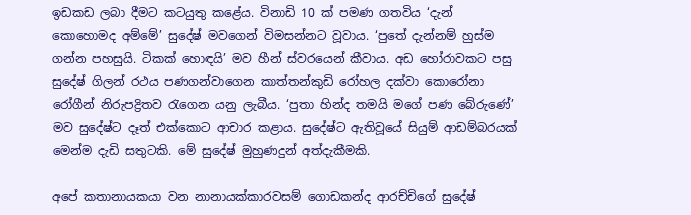ඉඩකඩ ලබා දීමට කටයුතු කළේය. විනාඩි 10 ක් පමණ ගතවිය ‘දැන් කොහොමද අම්මේ’ සුදේෂ් මවගෙන් විමසන්නට වූවාය. ‘පුතේ දැන්නම් හුස්ම ගන්න පහසුයි. ටිකක් හොඳයි’ මව හීන් ස්වරයෙන් කීවාය. අඩ හෝරාවකට පසු සුදේෂ් ගිලන් රථය පණගන්වාගෙන කාත්තන්කුඩි රෝහල දක්වා කොරෝනා රෝගීන් නිරුපද්‍රිතව රැගෙන යනු ලැබීය. ‘පුතා හින්ද තමයි මගේ පණ බේරුණේ’ මව සුදේෂ්ට දෑත් එක්කොට ආචාර කළාය. සුදේෂ්ට ඇතිවූයේ සියුම් ආඩම්බරයක් මෙන්ම දැඩි සතුටකි. මේ සුදේෂ් මුහුණදුන් අත්දැකීමකි.

අපේ කතානායකයා වන නානායක්කාරවසම් ගොඩකන්ද ආරච්චිගේ සුදේෂ්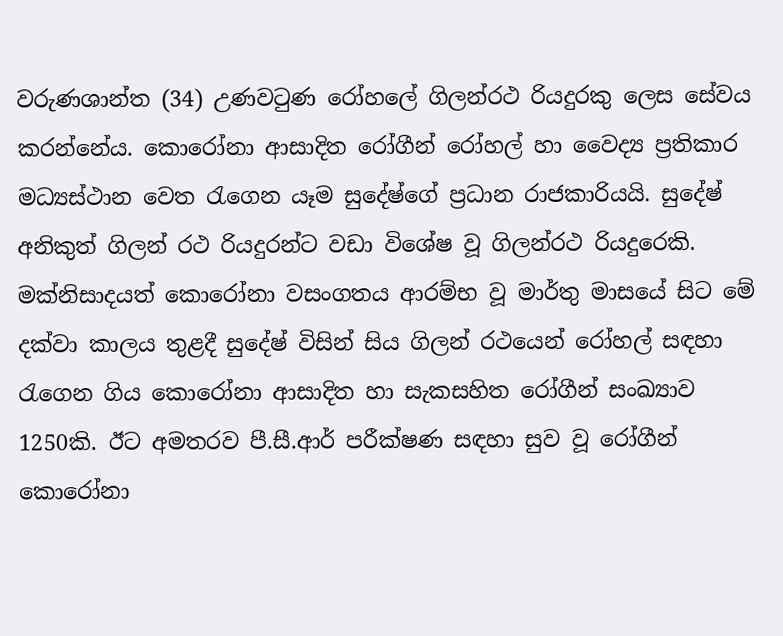වරුණශාන්ත (34) උණවටුණ රෝහලේ ගිලන්රථ රියදුරකු ලෙස සේවය කරන්නේය. කොරෝනා ආසාදිත රෝගීන් රෝහල් හා වෛද්‍ය ප්‍රතිකාර මධ්‍යස්ථාන වෙත රැගෙන යෑම සුදේෂ්ගේ ප්‍රධාන රාජකාරියයි. සුදේෂ් අනිකුත් ගිලන් රථ රියදුරන්ට වඩා විශේෂ වූ ගිලන්රථ රියදුරෙකි. මක්නිසාදයත් කොරෝනා වසංගතය ආරම්භ වූ මාර්තු මාසයේ සිට මේ දක්වා කාලය තුළදී සුදේෂ් විසින් සිය ගිලන් රථයෙන් රෝහල් සඳහා රැගෙන ගිය කොරෝනා ආසාදිත හා සැකසහිත රෝගීන් සංඛ්‍යාව 1250කි. ඊට අමතරව පී.සී.ආර් පරීක්ෂණ සඳහා සුව වූ රෝගීන් කොරෝනා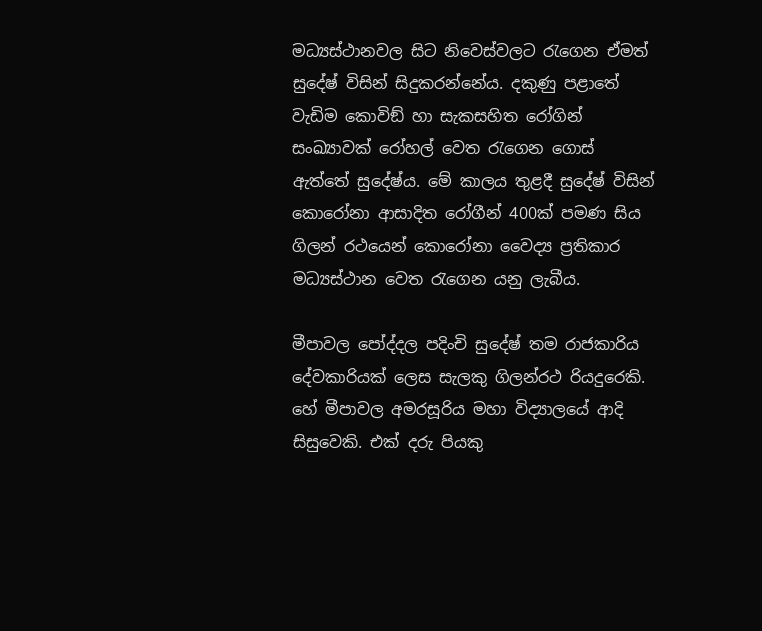මධ්‍යස්ථානවල සිට නිවෙස්වලට රැගෙන ඒමත් සුදේෂ් විසින් සිදුකරන්නේය. දකුණු පළාතේ වැඩිම කොවිඞ් හා සැකසහිත රෝගින් සංඛ්‍යාවක් රෝහල් වෙත රැගෙන ගොස් ඇත්තේ සුදේෂ්ය. මේ කාලය තුළදී සුදේෂ් විසින් කොරෝනා ආසාදිත රෝගීන් 400ක් පමණ සිය ගිලන් රථයෙන් කොරෝනා වෛද්‍ය ප්‍රතිකාර මධ්‍යස්ථාන වෙත රැගෙන යනු ලැබීය.

මීපාවල පෝද්දල පදිංචි සුදේෂ් තම රාජකාරිය දේවකාරියක් ලෙස සැලකු ගිලන්රථ රියදුරෙකි. හේ මීපාවල අමරසූරිය මහා විද්‍යාලයේ ආදි සිසුවෙකි. එක් දරු පියකු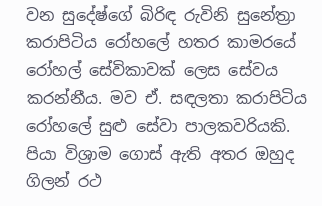වන සුදේෂ්ගේ බිරිඳ රුවිනි සුනේත්‍රා කරාපිටිය රෝහලේ හතර කාමරයේ රෝහල් සේවිකාවක් ලෙස සේවය කරන්නීය. මව ඒ. සඳලතා කරාපිටිය රෝහලේ සුළු සේවා පාලකවරියකි. පියා විශ්‍රාම ගොස් ඇති අතර ඔහුද ගිලන් රථ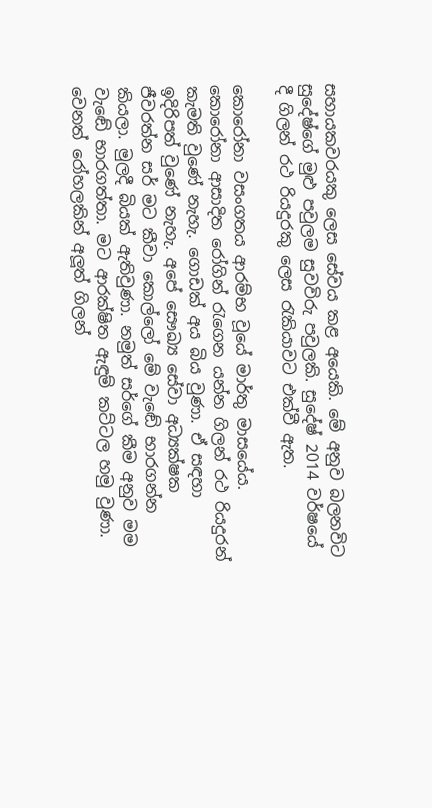සහායකවරයකු ලෙස සේවය කළ අයෙකි. මේ අනුව බලනවිට සුදේෂ්ගේ මුළු පවුලම සුවවිරු පවුලකි. සුදේෂ් 2014 වර්ෂයේ දී ගිලන් රථ රියදුරකු ලෙස රැකියාවට එක්වී ඇත.

කොරෝනා වසංගතය ආරම්භ වූයේ මාර්තු මාසයේය. කොරෝනා ආසාදිත රෝගින් රැගෙන යන්න ගිලන් රථ රියදුරන් කැමති වුණේ නැහැ. ගොඩක් අය බිය වුණා. ඒ සඳහා ඉදිරිපත් වුණේ නැහැ. අපේ සෞඛ්‍ය සේවා අධ්‍යක්ෂක ජීවරත්න සර් මට කීවා කොල්ලෝ මේ වැඬේ භාරගන්න කියලා. මුලදී බියක් ඇතිවුණා. නමුත් සර්ගේ කීම අනුව මම වැඬේ භාරගත්තා. මට ආරක්ෂිත ඇඳුම් කට්ටල හමු වුණා. වෙනත් රෝහලකින් අලූත් ගිලන්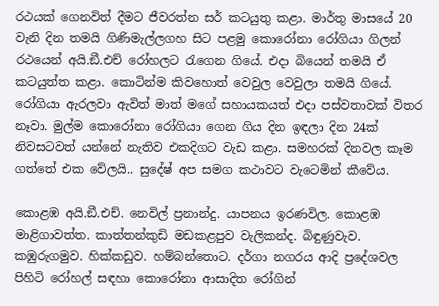රථයක් ගෙනවිත් දීමට ජීවරත්න සර් කටයුතු කළා. මාර්තු මාසයේ 20 වැනි දින තමයි ගිණිමැල්ලගහ සිට පළමු කොරෝනා රෝගියා ගිලන් රථයෙන් අයි.ඞී.එච් රෝහලට රැගෙන ගියේ. එදා බියෙන් තමයි ඒ කටයුත්ත කළා. කොටින්ම කිවහොත් වෙවුල වෙවුලා තමයි ගියේ. රෝගියා ඇරලවා ඇවිත් මාත් මගේ සහායකයත් එදා පස්වතාවක් විතර නෑවා. මුල්ම කොරෝනා රෝගියා ගෙන ගිය දින ඉඳලා දින 24ක් නිවසටවත් යන්නේ නැතිව එකදිගට වැඩ කළා. සමහරක් දිනවල කෑම ගත්තේ එක වේලයි.. සුදේෂ් අප සමග කථාවට වැටෙමින් කීවේය.

කොළඹ අයි.ඞී.එච්. නෙවිල් ප්‍රනාන්දු. යාපනය ඉරණවිල. කොළඹ මාළිගාවත්ත. කාත්තන්කුඩි මඩකළපුව වැලිකන්ද. බිඳුණුවැව. කඹුරුගමුව. හික්කඩුව. හම්බන්තොට. දර්ගා නගරය ආදි ප්‍රදේශවල පිහිටි රෝහල් සඳහා කොරෝනා ආසාදිත රෝගින්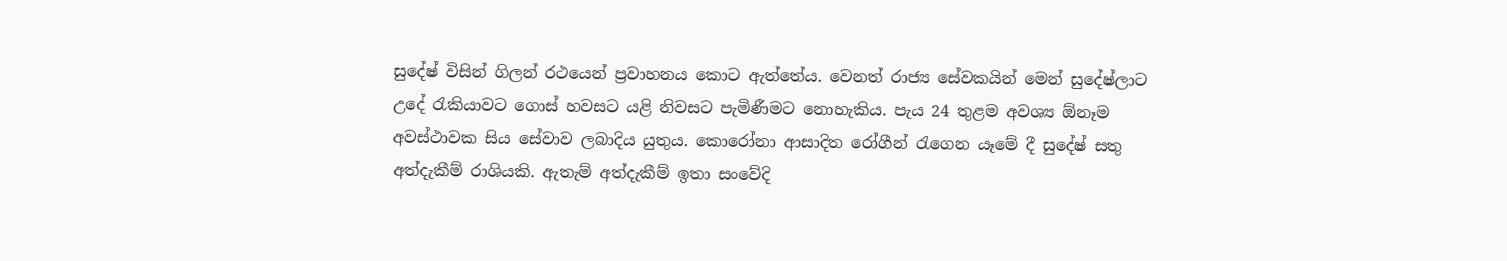සුදේෂ් විසින් ගිලන් රථයෙන් ප්‍රවාහනය කොට ඇත්තේය. වෙනත් රාජ්‍ය සේවකයින් මෙන් සුදේෂ්ලාට උදේ රැකියාවට ගොස් හවසට යළි නිවසට පැමිණීමට නොහැකිය. පැය 24 තුළම අවශ්‍ය ඕනෑම අවස්ථාවක සිය සේවාව ලබාදිය යුතුය. කොරෝනා ආසාදිත රෝගීන් රැගෙන යෑමේ දී සුදේෂ් සතු අත්දැකීම් රාශියකි. ඇතැම් අත්දැකීම් ඉතා සංවේදි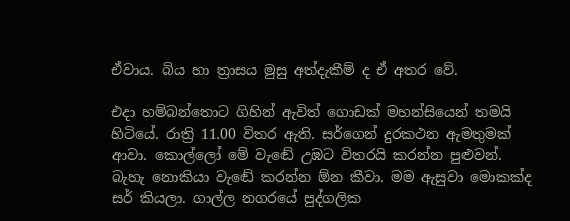ඒවාය. බිය හා ත්‍රාසය මුසු අත්දැකීම් ද ඒ අතර වේ.

එදා හම්බන්තොට ගිහින් ඇවිත් ගොඩක් මහන්සියෙන් තමයි හිටියේ. රාත්‍රි 11.00 විතර ඇති. සර්ගෙන් දුරකථන ඇමතුමක් ආවා. කොල්ලෝ මේ වැඬේ උඹට විතරයි කරන්න පුළුවන්. බැහැ නොකියා වැඬේ කරන්න ඕන කීවා. මම ඇසුවා මොකක්ද සර් කියලා. ගාල්ල නගරයේ පුද්ගලික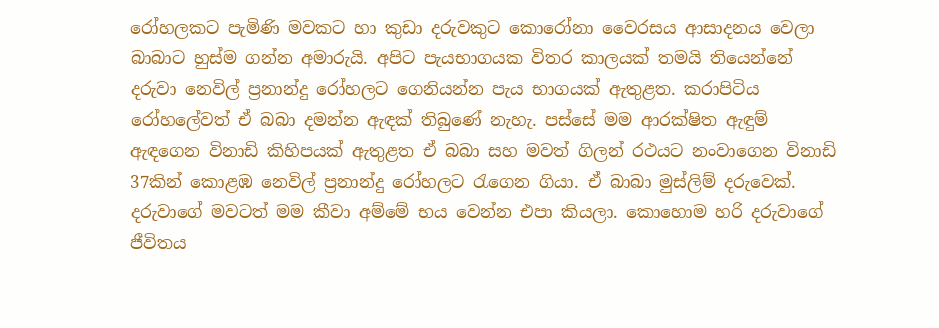රෝහලකට පැමිණි මවකට හා කුඩා දරුවකුට කොරෝනා වෛරසය ආසාදනය වෙලා බාබාට හුස්ම ගන්න අමාරුයි. අපිට පැයභාගයක විතර කාලයක් තමයි තියෙන්නේ දරුවා නෙවිල් ප්‍රනාන්දු රෝහලට ගෙනියන්න පැය භාගයක් ඇතුළත. කරාපිටිය රෝහලේවත් ඒ බබා දමන්න ඇඳක් තිබුණේ නැහැ. පස්සේ මම ආරක්ෂිත ඇඳුම් ඇඳගෙන විනාඩි කිහිපයක් ඇතුළත ඒ බබා සහ මවත් ගිලන් රථයට නංවාගෙන විනාඩි 37කින් කොළඹ නෙවිල් ප්‍රනාන්දු රෝහලට රැගෙන ගියා. ඒ බාබා මුස්ලිම් දරුවෙක්. දරුවාගේ මවටත් මම කීවා අම්මේ භය වෙන්න එපා කියලා. කොහොම හරි දරුවාගේ ජීවිතය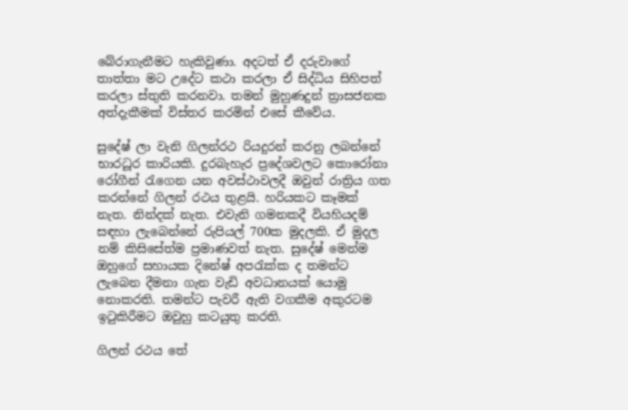බේරාගැනීමට හැකිවුණා. අදටත් ඒ දරුවාගේ තාත්තා මට උදේට කථා කරලා ඒ සිද්ධිය සිහිපත් කරලා ස්තුති කරනවා. තමන් මුහුණදුන් ත්‍රාසජනක අත්දැකීමක් විස්තර කරමින් එසේ කීවේය.

සුදේෂ් ලා වැනි ගිලන්රථ රියදුරන් කරනු ලබන්නේ භාරධූර කාරියකි. දුරබැහැර ප්‍රදේශවලට කොරෝනා රෝගීන් රැගෙන යන අවස්ථාවලදී ඔවුන් රාත්‍රිය ගත කරන්නේ ගිලන් රථය තුළයි. හරියකට කෑමක් නැත. නින්දක් නැත. එවැනි ගමනකදී වියහියදම් සඳහා ලැබෙන්නේ රුපියල් 700ක මුදලකි. ඒ මුදල නම් කිසිසේත්ම ප්‍රමාණවත් නැත. සුදේෂ් මෙන්ම ඔහුගේ සහායක දිනේෂ් අපරැක්ක ද තමන්ට ලැබෙන දීමනා ගැන වැඩි අවධානයක් යොමු නොකරති. තමන්ට පැවරී ඇති වගකීම අකුරටම ඉටුකිරීමට ඔවුහු කටයුතු කරති.

ගිලන් රථය තේ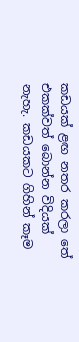කඩයක් ළඟ නතර කරලා තේ එකක්වත් බොන්න විදියක් නැහැ. කඩයකට ගිහින් කෑම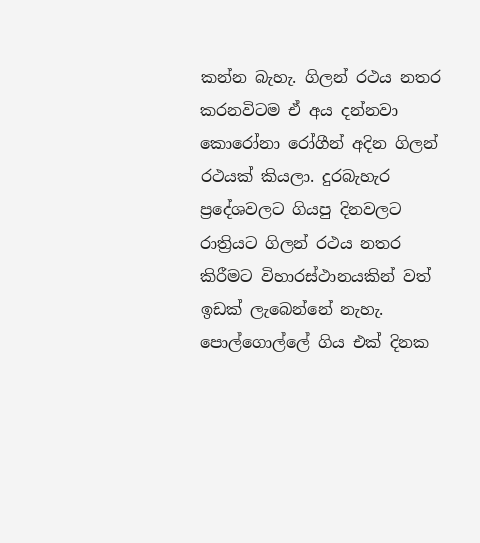කන්න බැහැ. ගිලන් රථය නතර කරනවිටම ඒ අය දන්නවා කොරෝනා රෝගීන් අදින ගිලන් රථයක් කියලා. දුරබැහැර ප්‍රදේශවලට ගියපු දිනවලට රාත්‍රියට ගිලන් රථය නතර කිරීමට විහාරස්ථානයකින් වත් ඉඩක් ලැබෙන්නේ නැහැ. පොල්ගොල්ලේ ගිය එක් දිනක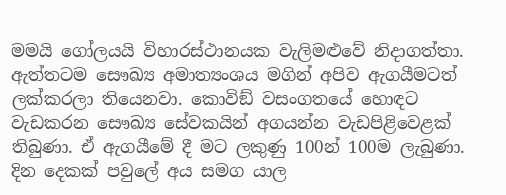මමයි ගෝලයයි විහාරස්ථානයක වැලිමළුවේ නිදාගත්තා. ඇත්තටම සෞඛ්‍ය අමාත්‍යංශය මගින් අපිව ඇගයීමටත් ලක්කරලා තියෙනවා. කොවිඞ් වසංගතයේ හොඳට වැඩකරන සෞඛ්‍ය සේවකයින් අගයන්න වැඩපිළිවෙළක් තිබුණා. ඒ ඇගයීමේ දී මට ලකුණු 100න් 100ම ලැබුණා. දින දෙකක් පවුලේ අය සමග යාල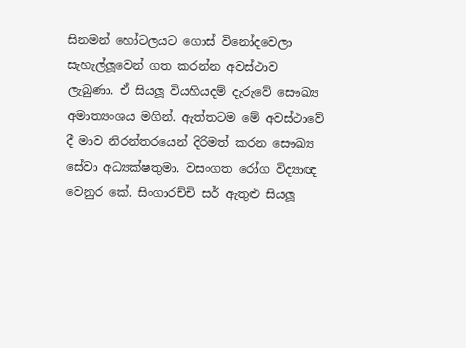සිනමන් හෝටලයට ගොස් විනෝදවෙලා සැහැල්ලූවෙන් ගත කරන්න අවස්ථාව ලැබුණා. ඒ සියලූ වියහියදම් දැරුවේ සෞඛ්‍ය අමාත්‍යංශය මගින්. ඇත්තටම මේ අවස්ථාවේ දී මාව නිරන්තරයෙන් දිරිමත් කරන සෞඛ්‍ය සේවා අධ්‍යක්ෂතුමා. වසංගත රෝග විද්‍යාඥ වෙනුර කේ. සිංගාරච්චි සර් ඇතුළු සියලූ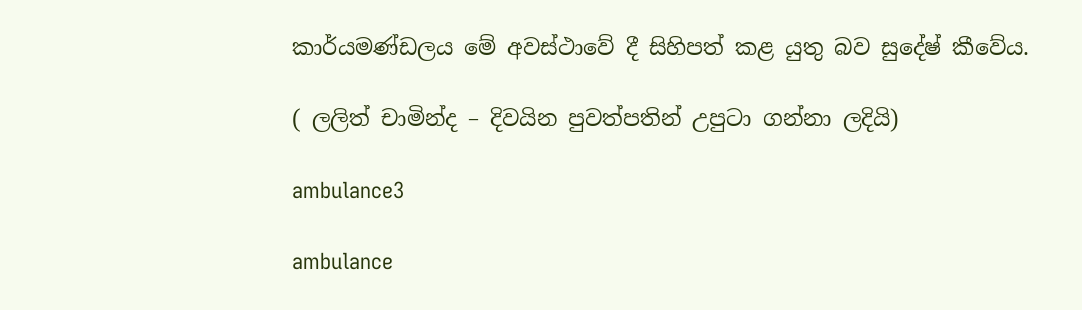කාර්යමණ්ඩලය මේ අවස්ථාවේ දී සිහිපත් කළ යුතු බව සුදේෂ් කීවේය.

( ලලිත් චාමින්ද – දිවයින පුවත්පතින් උපුටා ගන්නා ලදියි)

ambulance3

ambulance